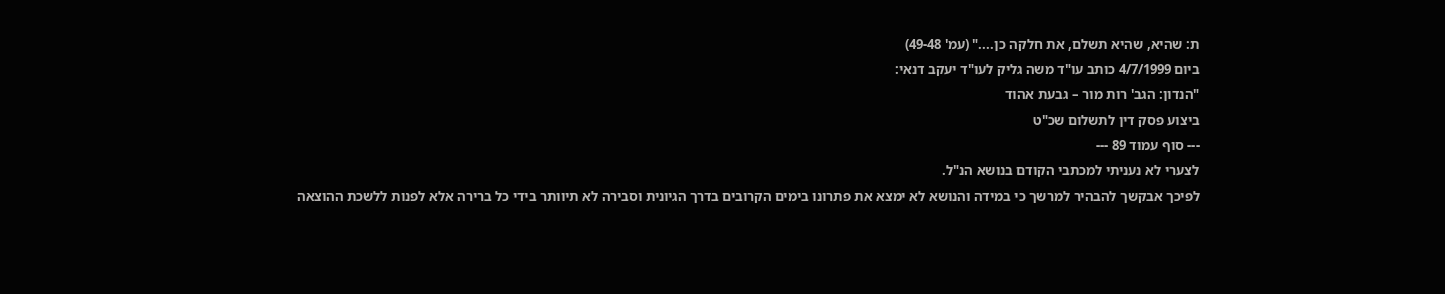ת: שהיא, שהיא תשלם, את חלקה כן...." (עמ' 49-48)
ביום 4/7/1999 כותב עו"ד משה גליק לעו"ד יעקב דנאי:
"הנדון: הגב' רות מור – גבעת אהוד
ביצוע פסק דין לתשלום שכ"ט
--- סוף עמוד 89 ---
לצערי לא נעניתי למכתבי הקודם בנושא הנ"ל.
לפיכך אבקשך להבהיר למרשך כי במידה והנושא לא ימצא את פתרונו בימים הקרובים בדרך הגיונית וסבירה לא תיוותר בידי כל ברירה אלא לפנות ללשכת ההוצאה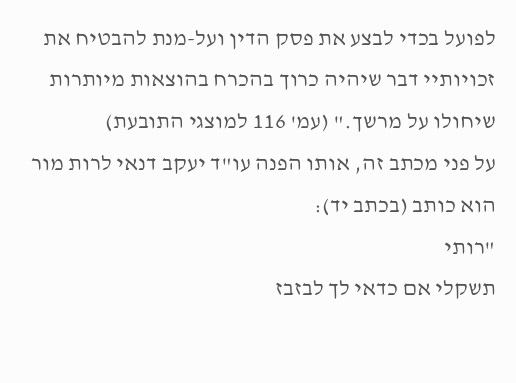לפועל בכדי לבצע את פסק הדין ועל-מנת להבטיח את זכויותיי דבר שיהיה כרוך בהכרח בהוצאות מיותרות שיחולו על מרשך." (עמ' 116 למוצגי התובעת)
על פני מכתב זה, אותו הפנה עו"ד יעקב דנאי לרות מור הוא כותב (בכתב יד):
"רותי
תשקלי אם כדאי לך לבזבז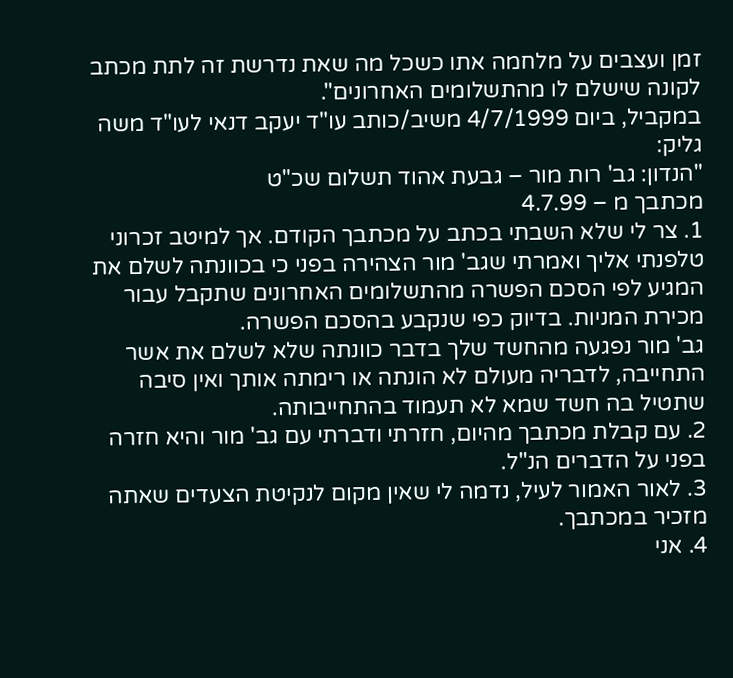זמן ועצבים על מלחמה אתו כשכל מה שאת נדרשת זה לתת מכתב לקונה שישלם לו מהתשלומים האחרונים".
במקביל, ביום 4/7/1999 משיב/כותב עו"ד יעקב דנאי לעו"ד משה גליק:
"הנדון: גב' רות מור – גבעת אהוד תשלום שכ"ט
מכתבך מ – 4.7.99
1. צר לי שלא השבתי בכתב על מכתבך הקודם. אך למיטב זכרוני טלפנתי אליך ואמרתי שגב' מור הצהירה בפני כי בכוונתה לשלם את המגיע לפי הסכם הפשרה מהתשלומים האחרונים שתקבל עבור מכירת המניות. בדיוק כפי שנקבע בהסכם הפשרה.
גב' מור נפגעה מהחשד שלך בדבר כוונתה שלא לשלם את אשר התחייבה, לדבריה מעולם לא הונתה או רימתה אותך ואין סיבה שתטיל בה חשד שמא לא תעמוד בהתחייבותה.
2. עם קבלת מכתבך מהיום, חזרתי ודברתי עם גב' מור והיא חזרה בפני על הדברים הנ"ל.
3. לאור האמור לעיל, נדמה לי שאין מקום לנקיטת הצעדים שאתה מזכיר במכתבך.
4. אני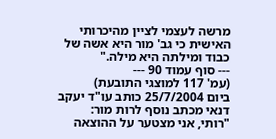מרשה לעצמי לציין מהיכרותי האישית כי גב' מור היא אשה של כבוד ומילתה היא מילה."
--- סוף עמוד 90 ---
(עמ' 117 למוצגי התובעת)
ביום 25/7/2004 כותב עו"ד יעקב דנאי מכתב נוסף לרות מור:
"רותי, אני מצטער על ההוצאה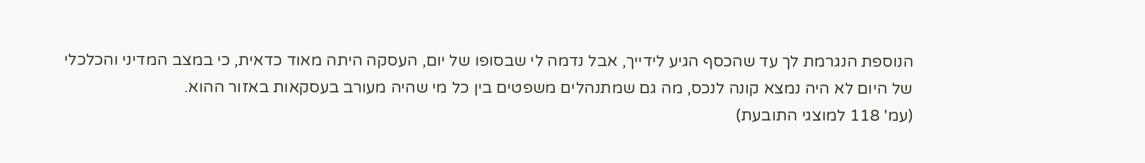הנוספת הנגרמת לך עד שהכסף הגיע לידייך, אבל נדמה לי שבסופו של יום, העסקה היתה מאוד כדאית, כי במצב המדיני והכלכלי של היום לא היה נמצא קונה לנכס, מה גם שמתנהלים משפטים בין כל מי שהיה מעורב בעסקאות באזור ההוא.
(עמ' 118 למוצגי התובעת)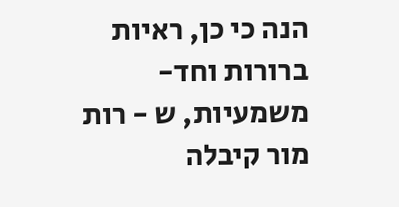הנה כי כן, ראיות ברורות וחד-משמעיות, ש - רות מור קיבלה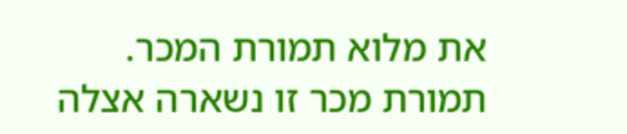את מלוא תמורת המכר.
תמורת מכר זו נשארה אצלה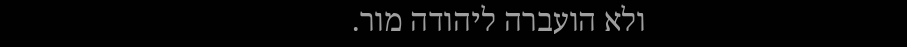ולא הועברה ליהודה מור.